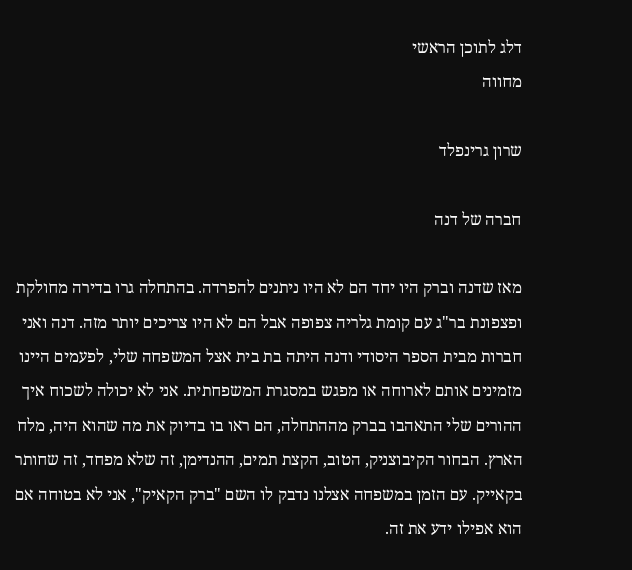דלג לתוכן הראשי
מחווה

שרון גרינפלד

חברה של דנה

מאז שדנה וברק היו יחד הם לא היו ניתנים להפרדה. בהתחלה גרו בדירה מחולקת ופצפונת בר"ג עם קומת גלריה צפופה אבל הם לא היו צריכים יותר מזה. דנה ואני חברות מבית הספר היסודי ודנה היתה בת בית אצל המשפחה שלי, לפעמים היינו מזמינים אותם לארוחה או מפגש במסגרת המשפחתית. אני לא יכולה לשכוח איך ההורים שלי התאהבו בברק מההתחלה, הם ראו בו בדיוק את מה שהוא היה, מלח הארץ. הבחור הקיבוצניק, הטוב, הקצת תמים, ההנדימן, זה שלא מפחד, זה שחותר בקאייק. עם הזמן במשפחה אצלנו נדבק לו השם "ברק הקאיק", אני לא בטוחה אם הוא אפילו ידע את זה.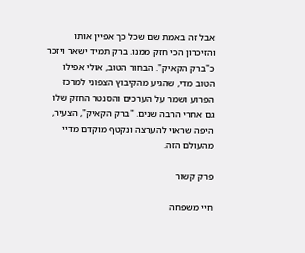אבל זה באמת שם שכל כך אפיין אותו והזיכרון הכי חזק ממנו. ברק תמיד ישאר ויזכר כ"ברק הקאיק". הבחור הטוב, אולי אפילו הטוב מדי, שהגיע מהקיבוץ הצפוני למרכז הפרוע ושמר על הערכים והסנטר החזק שלו גם אחרי הרבה שנים. "ברק הקאיק", הצעיר, היפה שראוי להערצה ונקטף מוקדם מדיי מהעולם הזה.

פרק קשור

חיי משפחה